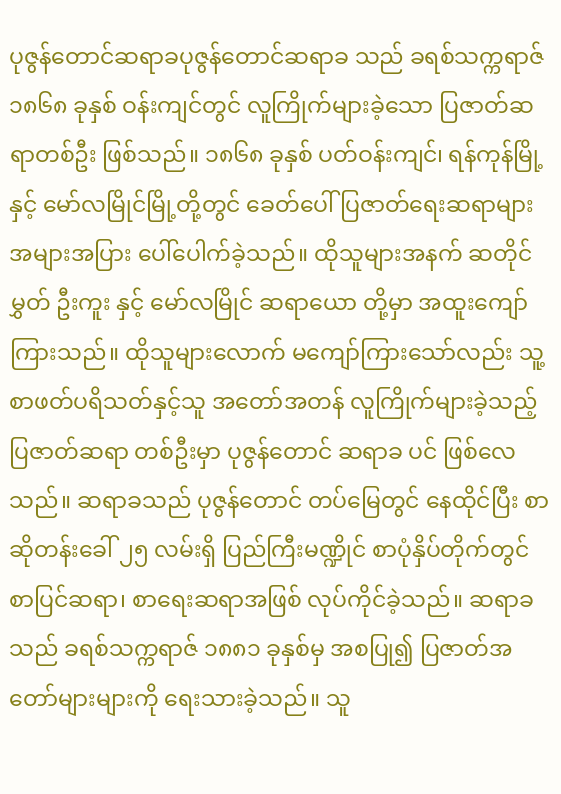ပုဇွန်တောင်ဆရာခပုဇွန်တောင်ဆရာခ သည် ခရစ်သက္ကရာဇ် ၁၈၆၈ ခုနှစ် ဝန်းကျင်တွင် လူကြိုက်များခဲ့သော ပြဇာတ်ဆရာတစ်ဦး ဖြစ်သည်။ ၁၈၆၈ ခုနှစ် ပတ်ဝန်းကျင်၊ ရန်ကုန်မြို့နှင့် မော်လမြိုင်မြို့တို့တွင် ခေတ်ပေါ် ပြဇာတ်ရေးဆရာများ အများအပြား ပေါ်ပေါက်ခဲ့သည်။ ထိုသူများအနက် ဆတိုင်မွှတ် ဦးကူး နှင့် မော်လမြိုင် ဆရာယော တို့မှာ အထူးကျော်ကြားသည်။ ထိုသူများလောက် မကျော်ကြားသော်လည်း သူ့စာဖတ်ပရိသတ်နှင့်သူ အတော်အတန် လူကြိုက်များခဲ့သည့် ပြဇာတ်ဆရာ တစ်ဦးမှာ ပုဇွန်တောင် ဆရာခ ပင် ဖြစ်လေသည်။ ဆရာခသည် ပုဇွန်တောင် တပ်မြေတွင် နေထိုင်ပြီး စာဆိုတန်းခေါ် ၂၅ လမ်းရှိ ပြည်ကြီးမဏ္ဍိုင် စာပုံနှိပ်တိုက်တွင် စာပြင်ဆရာ၊ စာရေးဆရာအဖြစ် လုပ်ကိုင်ခဲ့သည်။ ဆရာခသည် ခရစ်သက္ကရာဇ် ၁၈၈၁ ခုနှစ်မှ အစပြု၍ ပြဇာတ်အတော်များများကို ရေးသားခဲ့သည်။ သူ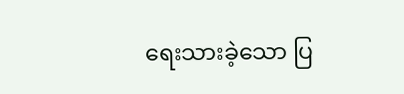ရေးသားခဲ့သော ပြ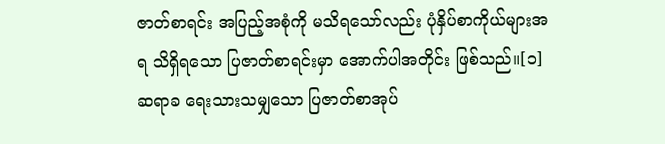ဇာတ်စာရင်း အပြည့်အစုံကို မသိရသော်လည်း ပုံနှိပ်စာကိုယ်များအရ သိရှိရသော ပြဇာတ်စာရင်းမှာ အောက်ပါအတိုင်း ဖြစ်သည်။[၁]
ဆရာခ ရေးသားသမျှသော ပြဇာတ်စာအုပ်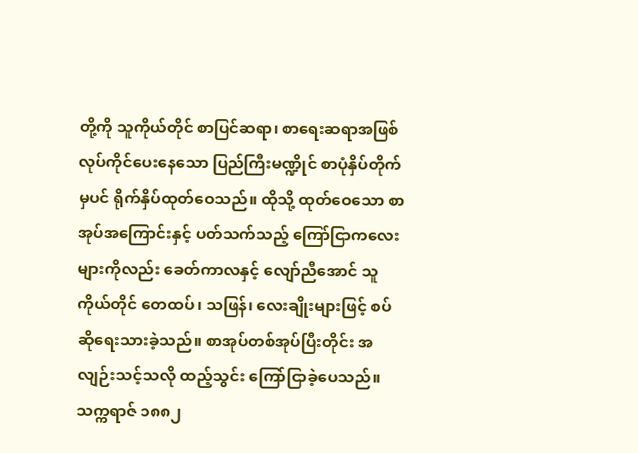တို့ကို သူကိုယ်တိုင် စာပြင်ဆရာ၊ စာရေးဆရာအဖြစ် လုပ်ကိုင်ပေးနေသော ပြည်ကြီးမဏ္ဍိုင် စာပုံနှိပ်တိုက်မှပင် ရိုက်နှိပ်ထုတ်ဝေသည်။ ထိုသို့ ထုတ်ဝေသော စာအုပ်အကြောင်းနှင့် ပတ်သက်သည့် ကြော်ငြာကလေးများကိုလည်း ခေတ်ကာလနှင့် လျော်ညီအောင် သူကိုယ်တိုင် တေထပ်၊ သဖြန်၊ လေးချိုးများဖြင့် စပ်ဆိုရေးသားခဲ့သည်။ စာအုပ်တစ်အုပ်ပြီးတိုင်း အလျဉ်းသင့်သလို ထည့်သွင်း ကြော်ငြာခဲ့ပေသည်။ သက္ကရာဇ် ၁၈၈၂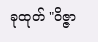ခုထုတ် "ဝိဇ္ဇာ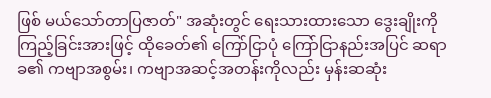ဖြစ် မယ်သော်တာပြဇာတ်" အဆုံးတွင် ရေးသားထားသော ဒွေးချိုးကို ကြည့်ခြင်းအားဖြင့် ထိုခေတ်၏ ကြော်ငြာပုံ ကြော်ငြာနည်းအပြင် ဆရာခ၏ ကဗျာအစွမ်း၊ ကဗျာအဆင့်အတန်းကိုလည်း မှန်းဆဆုံး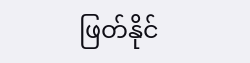ဖြတ်နိုင်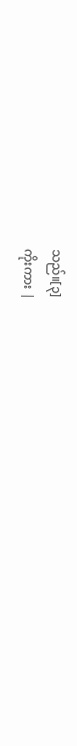သည်။[၃]
ကိုးကား |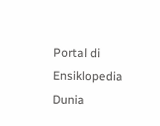Portal di Ensiklopedia Dunia